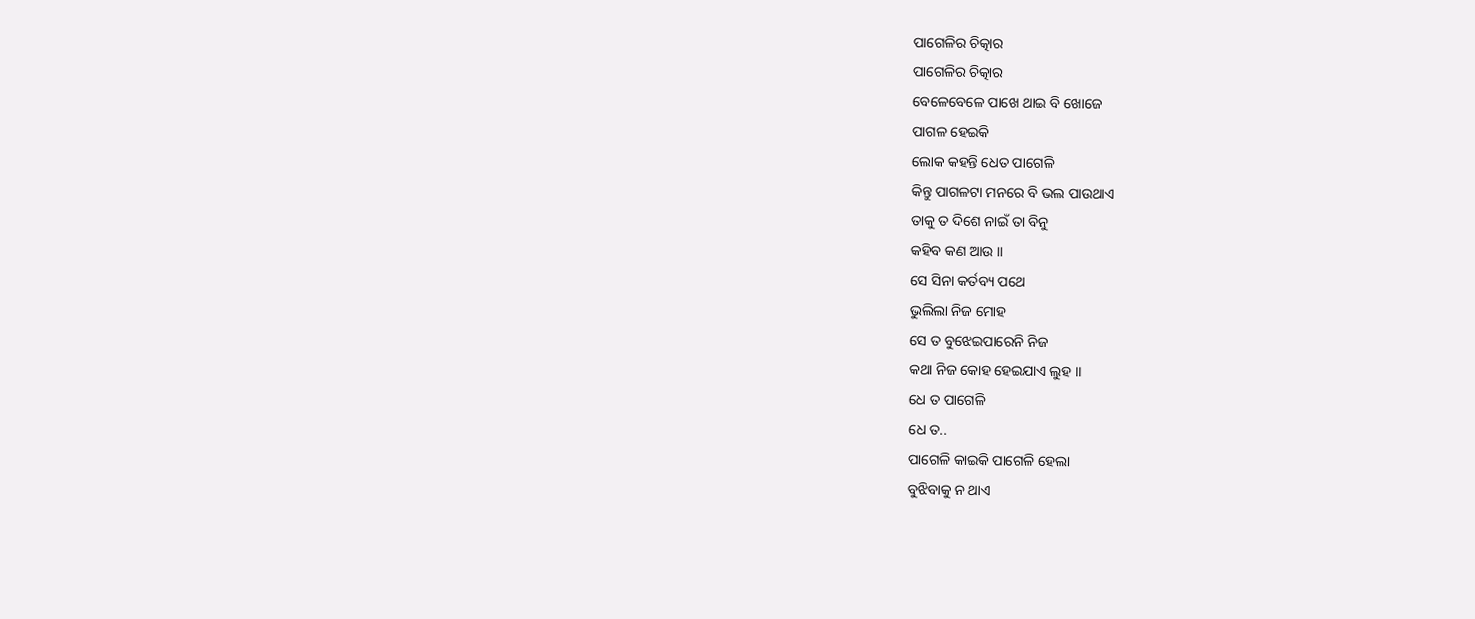ପାଗେଳିର ଚିତ୍କାର
ପାଗେଳିର ଚିତ୍କାର
ବେଳେବେଳେ ପାଖେ ଥାଇ ବି ଖୋଜେ
ପାଗଳ ହେଇକି
ଲୋକ କହନ୍ତି ଧେତ ପାଗେଳି
କିନ୍ତୁ ପାଗଳଟା ମନରେ ବି ଭଲ ପାଉଥାଏ
ତାକୁ ତ ଦିଶେ ନାଇଁ ତା ବିନୁ
କହିବ କଣ ଆଉ ।।
ସେ ସିନା କର୍ତବ୍ୟ ପଥେ
ଭୁଲିଲା ନିଜ ମୋହ
ସେ ତ ବୁଝେଇପାରେନି ନିଜ
କଥା ନିଜ କୋହ ହେଇଯାଏ ଲୁହ ।।
ଧେ ତ ପାଗେଳି
ଧେ ତ..
ପାଗେଳି କାଇକି ପାଗେଳି ହେଲା
ବୁଝିବାକୁ ନ ଥାଏ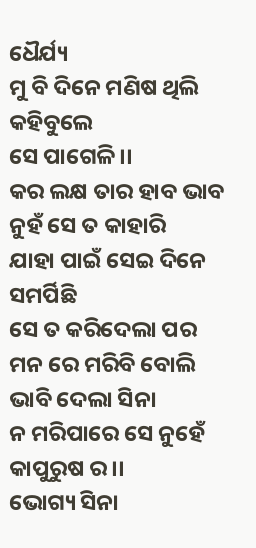ଧୈର୍ଯ୍ୟ
ମୁ ବି ଦିନେ ମଣିଷ ଥିଲି କହିବୁଲେ
ସେ ପାଗେଳି ।।
କର ଲକ୍ଷ ତାର ହାବ ଭାବ
ନୁହଁ ସେ ତ କାହାରି
ଯାହା ପାଇଁ ସେଇ ଦିନେ ସମର୍ପିଛି
ସେ ତ କରିଦେଲା ପର
ମନ ରେ ମରିବି ବୋଲି ଭାବି ଦେଲା ସିନା
ନ ମରିପାରେ ସେ ନୁହେଁ କାପୁରୁଷ ର ।।
ଭୋଗ୍ୟ ସିନା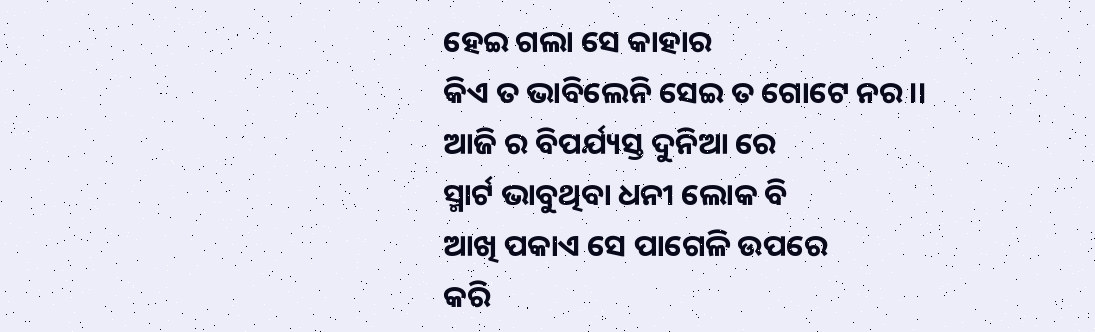ହେଇ ଗଲା ସେ କାହାର
କିଏ ତ ଭାବିଲେନି ସେଇ ତ ଗୋଟେ ନର ।।
ଆଜି ର ବିପର୍ଯ୍ୟସ୍ତ ଦୁନିଆ ରେ
ସ୍ମାର୍ଟ ଭାବୁଥିବା ଧନୀ ଲୋକ ବି
ଆଖି ପକାଏ ସେ ପାଗେଳି ଉପରେ
କରି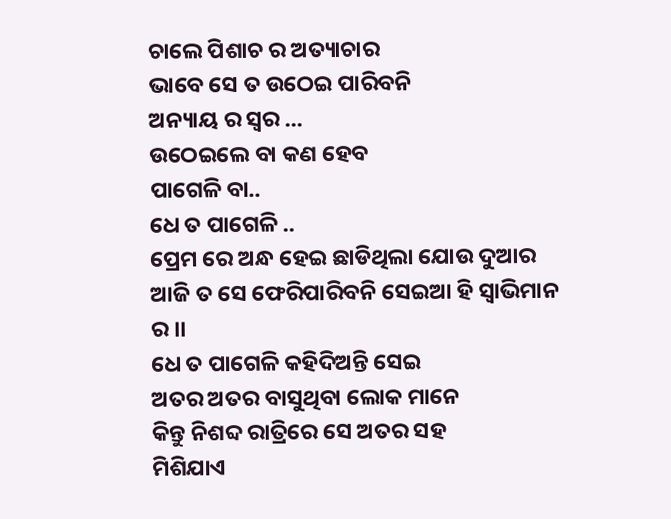ଚାଲେ ପିଶାଚ ର ଅତ୍ୟାଚାର
ଭାବେ ସେ ତ ଉଠେଇ ପାରିବନି
ଅନ୍ୟାୟ ର ସ୍ୱର ...
ଉଠେଇଲେ ବା କଣ ହେବ
ପାଗେଳି ବା..
ଧେ ତ ପାଗେଳି ..
ପ୍ରେମ ରେ ଅନ୍ଧ ହେଇ ଛାଡିଥିଲା ଯୋଉ ଦୁଆର
ଆଜି ତ ସେ ଫେରିପାରିବନି ସେଇଆ ହି ସ୍ଵାଭିମାନ ର ।।
ଧେ ତ ପାଗେଳି କହିଦିଅନ୍ତି ସେଇ
ଅତର ଅତର ବାସୁଥିବା ଲୋକ ମାନେ
କିନ୍ତୁ ନିଶବ୍ଦ ରାତ୍ରିରେ ସେ ଅତର ସହ
ମିଶିଯାଏ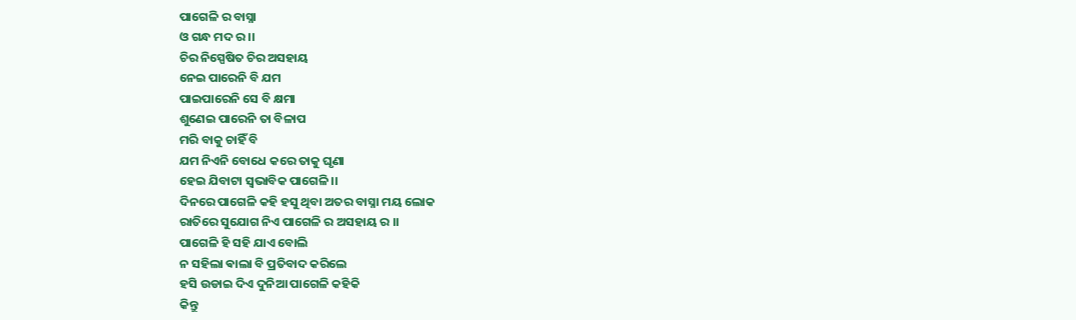ପାଗେଳି ର ବାସ୍ନା
ଓ ଗନ୍ଧ ମଦ ର ।।
ଚିର ନିସ୍ପେଷିତ ଚିର ଅସହାୟ
ନେଇ ପାରେନି ବି ଯମ
ପାଇପାରେନି ସେ ବି କ୍ଷମା
ଶୁଣେଇ ପାରେନି ତା ବିଳାପ
ମରି ବାକୁ ଚାହିଁ ବି
ଯମ ନିଏନି ବୋଧେ କରେ ତାକୁ ଘୃଣା
ହେଇ ଯିବାଟା ସ୍ଵଭାବିକ ପାଗେଳି ।।
ଦିନରେ ପାଗେଳି କହି ହସୁ ଥିବା ଅତର ବାସ୍ନା ମୟ ଲୋକ
ରାତିରେ ସୁଯୋଗ ନିଏ ପାଗେଳି ର ଅସହାୟ ର ।।
ପାଗେଳି ହି ସହି ଯାଏ ବୋଲି
ନ ସହିଲା ଵାଲା ବି ପ୍ରତିବାଦ କରିଲେ
ହସି ଉଡାଇ ଦିଏ ଦୁନିଆ ପାଗେଳି କହିକି
କିନ୍ତୁ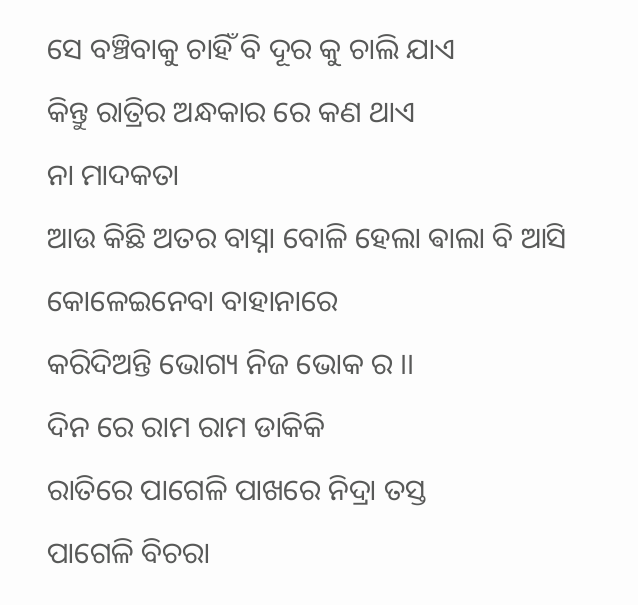ସେ ବଞ୍ଚିବାକୁ ଚାହିଁ ବି ଦୂର କୁ ଚାଲି ଯାଏ
କିନ୍ତୁ ରାତ୍ରିର ଅନ୍ଧକାର ରେ କଣ ଥାଏ
ନା ମାଦକତା
ଆଉ କିଛି ଅତର ବାସ୍ନା ବୋଳି ହେଲା ଵାଲା ବି ଆସି
କୋଳେଇନେବା ବାହାନାରେ
କରିଦିଅନ୍ତି ଭୋଗ୍ୟ ନିଜ ଭୋକ ର ।।
ଦିନ ରେ ରାମ ରାମ ଡାକିକି
ରାତିରେ ପାଗେଳି ପାଖରେ ନିଦ୍ରା ତସ୍ତ
ପାଗେଳି ବିଚରା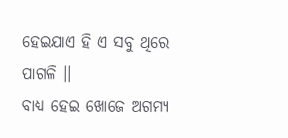ହେଇଯାଏ ହି ଏ ସବୁ ଥିରେ
ପାଗଳି ।।
ବାଧ୍ୟ ହେଇ ଖୋଜେ ଅଗମ୍ୟ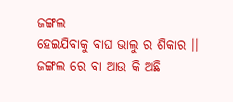ଜଙ୍ଗଲ
ହେଇଯିବାକୁ ବାଘ ଭାଲୁ ର ଶିକାର ।।
ଜଙ୍ଗଲ ରେ ବା ଆଉ କି ଅଛି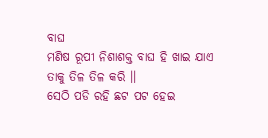ବାଘ
ମଣିଷ ରୂପୀ ନିଶାଶକ୍ତ ବାଘ ହି ଖାଇ ଯାଏ
ତାକୁ ତିଳ ତିଳ କରି ।।
ସେଠି ପଡି ରହି ଛଟ ପଟ ହେଇ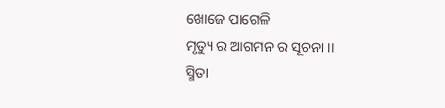ଖୋଜେ ପାଗେଳି
ମୃତ୍ୟୁ ର ଆଗମନ ର ସୂଚନା ।।
ସ୍ମିତା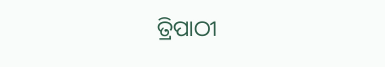ତ୍ରିପାଠୀ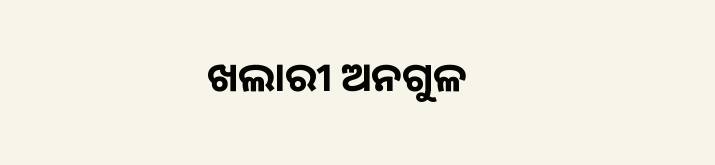ଖଲାରୀ ଅନଗୁଳ